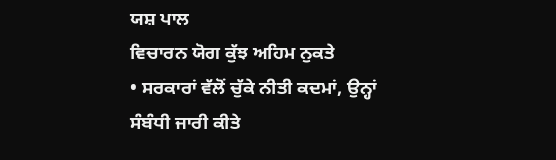ਯਸ਼ ਪਾਲ
ਵਿਚਾਰਨ ਯੋਗ ਕੁੱਝ ਅਹਿਮ ਨੁਕਤੇ
• ਸਰਕਾਰਾਂ ਵੱਲੋਂ ਚੁੱਕੇ ਨੀਤੀ ਕਦਮਾਂ, ਉਨ੍ਹਾਂ ਸੰਬੰਧੀ ਜਾਰੀ ਕੀਤੇ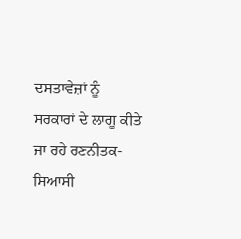ਦਸਤਾਵੇਜ਼ਾਂ ਨੂੰ ਸਰਕਾਰਾਂ ਦੇ ਲਾਗੂ ਕੀਤੇ ਜਾ ਰਹੇ ਰਣਨੀਤਕ-ਸਿਆਸੀ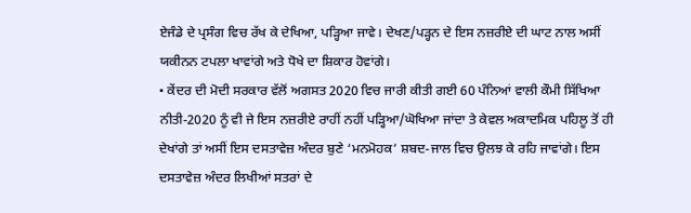ਏਜੰਡੇ ਦੇ ਪ੍ਰਸੰਗ ਵਿਚ ਰੱਖ ਕੇ ਦੇਖਿਆ, ਪੜ੍ਹਿਆ ਜਾਵੇ। ਦੇਖਣ/ਪੜ੍ਹਨ ਦੇ ਇਸ ਨਜ਼ਰੀਏ ਦੀ ਘਾਟ ਨਾਲ ਅਸੀਂ ਯਕੀਨਨ ਟਪਲਾ ਖਾਵਾਂਗੇ ਅਤੇ ਧੋਖੇ ਦਾ ਸ਼ਿਕਾਰ ਹੋਵਾਂਗੇ।
• ਕੇਂਦਰ ਦੀ ਮੋਦੀ ਸਰਕਾਰ ਵੱਲੋਂ ਅਗਸਤ 2020 ਵਿਚ ਜਾਰੀ ਕੀਤੀ ਗਈ 60 ਪੰਨਿਆਂ ਵਾਲੀ ਕੌਮੀ ਸਿੱਖਿਆ ਨੀਤੀ-2020 ਨੂੰ ਵੀ ਜੇ ਇਸ ਨਜ਼ਰੀਏ ਰਾਹੀਂ ਨਹੀਂ ਪੜ੍ਹਿਆ/ਘੋਖਿਆ ਜਾਂਦਾ ਤੇ ਕੇਵਲ ਅਕਾਦਮਿਕ ਪਹਿਲੂ ਤੋਂ ਹੀ ਦੇਖਾਂਗੇ ਤਾਂ ਅਸੀਂ ਇਸ ਦਸਤਾਵੇਜ਼ ਅੰਦਰ ਬੁਣੇ ‘ਮਨਮੋਹਕ’ ਸ਼ਬਦ-ਜਾਲ ਵਿਚ ਉਲਝ ਕੇ ਰਹਿ ਜਾਵਾਂਗੇ। ਇਸ ਦਸਤਾਵੇਜ਼ ਅੰਦਰ ਲਿਖੀਆਂ ਸਤਰਾਂ ਦੇ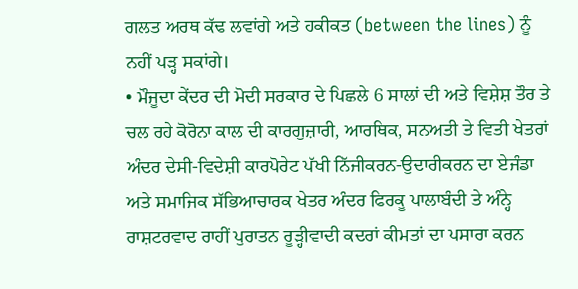ਗਲਤ ਅਰਥ ਕੱਢ ਲਵਾਂਗੇ ਅਤੇ ਹਕੀਕਤ (between the lines) ਨੂੰ ਨਹੀਂ ਪੜ੍ਹ ਸਕਾਂਗੇ।
• ਮੌਜੂਦਾ ਕੇਂਦਰ ਦੀ ਮੋਦੀ ਸਰਕਾਰ ਦੇ ਪਿਛਲੇ 6 ਸਾਲਾਂ ਦੀ ਅਤੇ ਵਿਸ਼ੇਸ਼ ਤੌਰ ਤੇ ਚਲ ਰਹੇ ਕੋਰੋਨਾ ਕਾਲ ਦੀ ਕਾਰਗੁਜ਼ਾਰੀ, ਆਰਥਿਕ, ਸਨਅਤੀ ਤੇ ਵਿਤੀ ਖੇਤਰਾਂ ਅੰਦਰ ਦੇਸੀ-ਵਿਦੇਸ਼ੀ ਕਾਰਪੋਰੇਟ ਪੱਖੀ ਨਿੱਜੀਕਰਨ-ਉਦਾਰੀਕਰਨ ਦਾ ਏਜੰਡਾ ਅਤੇ ਸਮਾਜਿਕ ਸੱਭਿਆਚਾਰਕ ਖੇਤਰ ਅੰਦਰ ਫਿਰਕੂ ਪਾਲਾਬੰਦੀ ਤੇ ਅੰਨ੍ਹੇ ਰਾਸ਼ਟਰਵਾਦ ਰਾਹੀਂ ਪੁਰਾਤਨ ਰੂੜ੍ਹੀਵਾਦੀ ਕਦਰਾਂ ਕੀਮਤਾਂ ਦਾ ਪਸਾਰਾ ਕਰਨ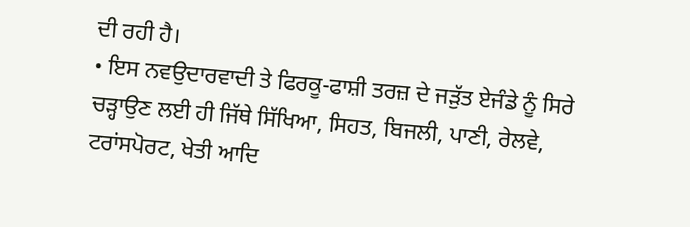ਦੀ ਰਹੀ ਹੈ।
• ਇਸ ਨਵਉਦਾਰਵਾਦੀ ਤੇ ਫਿਰਕੂ-ਫਾਸ਼ੀ ਤਰਜ਼ ਦੇ ਜੜੁੱਤ ਏਜੰਡੇ ਨੂੰ ਸਿਰੇ ਚੜ੍ਹਾਉਣ ਲਈ ਹੀ ਜਿੱਥੇ ਸਿੱਖਿਆ, ਸਿਹਤ, ਬਿਜਲੀ, ਪਾਣੀ, ਰੇਲਵੇ, ਟਰਾਂਸਪੋਰਟ, ਖੇਤੀ ਆਦਿ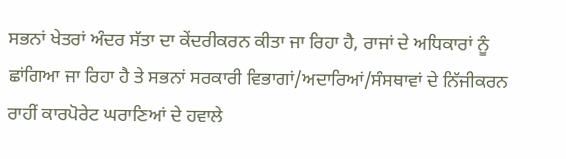ਸਭਨਾਂ ਖੇਤਰਾਂ ਅੰਦਰ ਸੱਤਾ ਦਾ ਕੇਂਦਰੀਕਰਨ ਕੀਤਾ ਜਾ ਰਿਹਾ ਹੈ, ਰਾਜਾਂ ਦੇ ਅਧਿਕਾਰਾਂ ਨੂੰ ਛਾਂਗਿਆ ਜਾ ਰਿਹਾ ਹੈ ਤੇ ਸਭਨਾਂ ਸਰਕਾਰੀ ਵਿਭਾਗਾਂ/ਅਦਾਰਿਆਂ/ਸੰਸਥਾਵਾਂ ਦੇ ਨਿੱਜੀਕਰਨ ਰਾਹੀਂ ਕਾਰਪੋਰੇਟ ਘਰਾਣਿਆਂ ਦੇ ਹਵਾਲੇ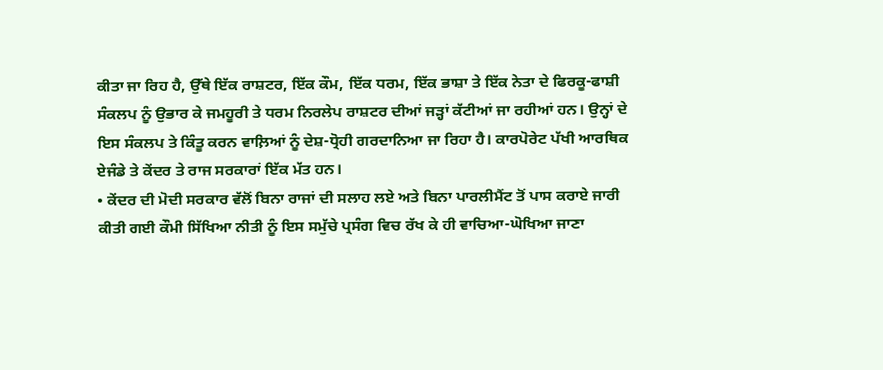ਕੀਤਾ ਜਾ ਰਿਹ ਹੈ, ਉੱਥੇ ਇੱਕ ਰਾਸ਼ਟਰ, ਇੱਕ ਕੌਮ, ਇੱਕ ਧਰਮ, ਇੱਕ ਭਾਸ਼ਾ ਤੇ ਇੱਕ ਨੇਤਾ ਦੇ ਫਿਰਕੂ-ਫਾਸ਼ੀ ਸੰਕਲਪ ਨੂੰ ਉਭਾਰ ਕੇ ਜਮਹੂਰੀ ਤੇ ਧਰਮ ਨਿਰਲੇਪ ਰਾਸ਼ਟਰ ਦੀਆਂ ਜੜ੍ਹਾਂ ਕੱਟੀਆਂ ਜਾ ਰਹੀਆਂ ਹਨ। ਉਨ੍ਹਾਂ ਦੇ ਇਸ ਸੰਕਲਪ ਤੇ ਕਿੰਤੂ ਕਰਨ ਵਾਲ਼ਿਆਂ ਨੂੰ ਦੇਸ਼-ਧ੍ਰੋਹੀ ਗਰਦਾਨਿਆ ਜਾ ਰਿਹਾ ਹੈ। ਕਾਰਪੋਰੇਟ ਪੱਖੀ ਆਰਥਿਕ ਏਜੰਡੇ ਤੇ ਕੇਂਦਰ ਤੇ ਰਾਜ ਸਰਕਾਰਾਂ ਇੱਕ ਮੱਤ ਹਨ।
• ਕੇਂਦਰ ਦੀ ਮੋਦੀ ਸਰਕਾਰ ਵੱਲੋਂ ਬਿਨਾ ਰਾਜਾਂ ਦੀ ਸਲਾਹ ਲਏ ਅਤੇ ਬਿਨਾ ਪਾਰਲੀਮੈਂਟ ਤੋਂ ਪਾਸ ਕਰਾਏ ਜਾਰੀ ਕੀਤੀ ਗਈ ਕੌਮੀ ਸਿੱਖਿਆ ਨੀਤੀ ਨੂੰ ਇਸ ਸਮੁੱਚੇ ਪ੍ਰਸੰਗ ਵਿਚ ਰੱਖ ਕੇ ਹੀ ਵਾਚਿਆ-ਘੋਖਿਆ ਜਾਣਾ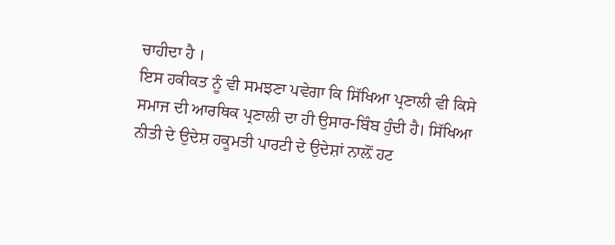ਚਾਹੀਦਾ ਹੈ ।
ਇਸ ਹਕੀਕਤ ਨੂੰ ਵੀ ਸਮਝਣਾ ਪਵੇਗਾ ਕਿ ਸਿੱਖਿਆ ਪ੍ਰਣਾਲੀ ਵੀ ਕਿਸੇ ਸਮਾਜ ਦੀ ਆਰਥਿਕ ਪ੍ਰਣਾਲੀ ਦਾ ਹੀ ਉਸਾਰ-ਬਿੰਬ ਹੁੰਦੀ ਹੈ। ਸਿੱਖਿਆ ਨੀਤੀ ਦੇ ਉਦੇਸ਼ ਹਕੂਮਤੀ ਪਾਰਟੀ ਦੇ ਉਦੇਸ਼ਾਂ ਨਾਲ਼ੋਂ ਹਟ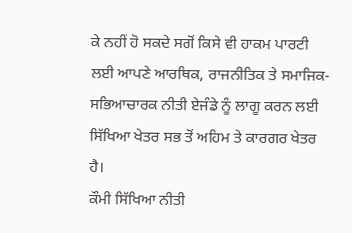ਕੇ ਨਹੀਂ ਹੋ ਸਕਦੇ ਸਗੋਂ ਕਿਸੇ ਵੀ ਹਾਕਮ ਪਾਰਟੀ ਲਈ ਆਪਣੇ ਆਰਥਿਕ, ਰਾਜਨੀਤਿਕ ਤੇ ਸਮਾਜਿਕ-ਸਭਿਆਚਾਰਕ ਨੀਤੀ ਏਜੰਡੇ ਨੂੰ ਲਾਗੂ ਕਰਨ ਲਈ ਸਿੱਖਿਆ ਖੇਤਰ ਸਭ ਤੋਂ ਅਹਿਮ ਤੇ ਕਾਰਗਰ ਖੇਤਰ ਹੈ।
ਕੌਮੀ ਸਿੱਖਿਆ ਨੀਤੀ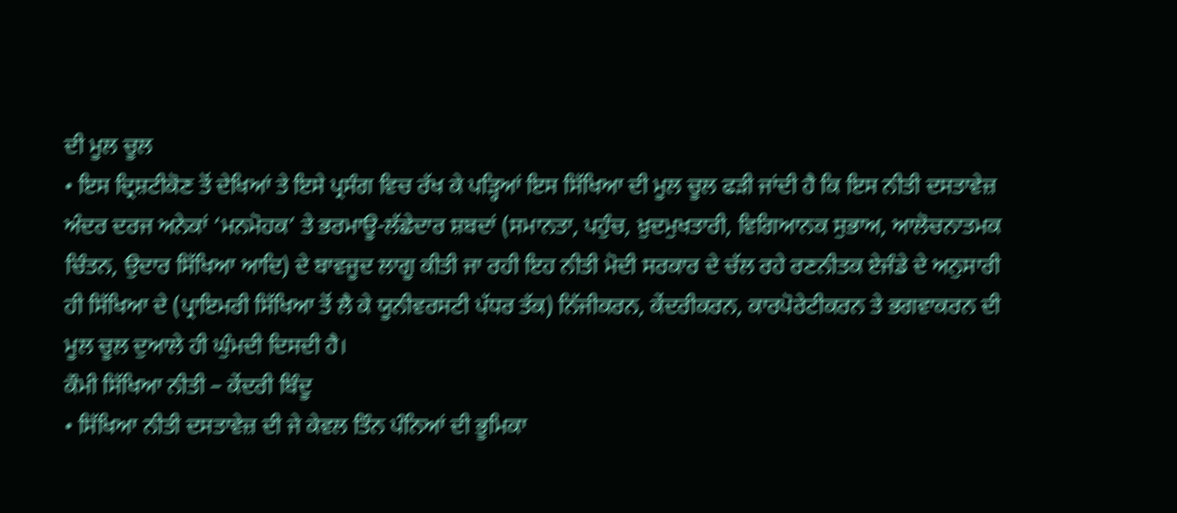ਦੀ ਮੂਲ ਚੂਲ
• ਇਸ ਦ੍ਰਿਸ਼ਟੀਕੋਣ ਤੋਂ ਦੇਖਿਆਂ ਤੇ ਇਸੇ ਪ੍ਰਸੰਗ ਵਿਚ ਰੱਖ ਕੇ ਪੜ੍ਹਿਆਂ ਇਸ ਸਿੱਖਿਆ ਦੀ ਮੂਲ ਚੂਲ ਫੜੀ ਜਾਂਦੀ ਹੈ ਕਿ ਇਸ ਨੀਤੀ ਦਸਤਾਵੇਜ਼ ਅੰਦਰ ਦਰਜ ਅਨੇਕਾਂ ‘ਮਨਮੋਹਕ’ ਤੇ ਭਰਮਾਊ-ਲੱਛੇਦਾਰ ਸ਼ਬਦਾਂ (ਸਮਾਨਤਾ, ਪਹੁੰਚ, ਖ਼ੁਦਮੁਖਤਾਰੀ, ਵਿਗਿਆਨਕ ਸੁਭਾਅ, ਆਲੋਚਨਾਤਮਕ ਚਿੰਤਨ, ਉਦਾਰ ਸਿੱਖਿਆ ਆਦਿ) ਦੇ ਬਾਵਜੂਦ ਲਾਗੂ ਕੀਤੀ ਜਾ ਰਹੀ ਇਹ ਨੀਤੀ ਮੋਦੀ ਸਰਕਾਰ ਦੇ ਚੱਲ ਰਹੇ ਰਣਨੀਤਕ ਏਜੰਡੇ ਦੇ ਅਨੁਸਾਰੀ ਹੀ ਸਿੱਖਿਆ ਦੇ (ਪ੍ਰਾਇਮਰੀ ਸਿੱਖਿਆ ਤੋਂ ਲੈ ਕੇ ਯੂਨੀਵਰਸਟੀ ਪੱਧਰ ਤੱਕ) ਨਿੱਜੀਕਰਨ, ਕੇਂਦਰੀਕਰਨ, ਕਾਰਪੋਰੇਟੀਕਰਨ ਤੇ ਭਗਵਾਕਰਨ ਦੀ ਮੂਲ ਚੂਲ ਦੁਆਲੇ ਹੀ ਘੁੰਮਦੀ ਦਿਸਦੀ ਹੈ।
ਕੌਮੀ ਸਿੱਖਿਆ ਨੀਤੀ – ਕੇਂਦਰੀ ਬਿੰਦੂ
• ਸਿੱਖਿਆ ਨੀਤੀ ਦਸਤਾਵੇਜ਼ ਦੀ ਜੇ ਕੇਵਲ ਤਿੰਨ ਪੰਨਿਆਂ ਦੀ ਭੂਮਿਕਾ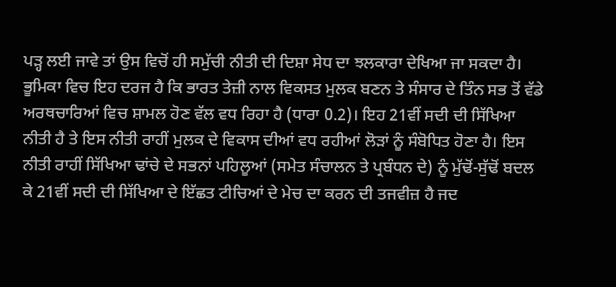ਪੜ੍ਹ ਲਈ ਜਾਵੇ ਤਾਂ ਉਸ ਵਿਚੋਂ ਹੀ ਸਮੁੱਚੀ ਨੀਤੀ ਦੀ ਦਿਸ਼ਾ ਸੇਧ ਦਾ ਝਲਕਾਰਾ ਦੇਖਿਆ ਜਾ ਸਕਦਾ ਹੈ। ਭੂਮਿਕਾ ਵਿਚ ਇਹ ਦਰਜ ਹੈ ਕਿ ਭਾਰਤ ਤੇਜ਼ੀ ਨਾਲ ਵਿਕਸਤ ਮੁਲਕ ਬਣਨ ਤੇ ਸੰਸਾਰ ਦੇ ਤਿੰਨ ਸਭ ਤੋਂ ਵੱਡੇ ਅਰਥਚਾਰਿਆਂ ਵਿਚ ਸ਼ਾਮਲ ਹੋਣ ਵੱਲ ਵਧ ਰਿਹਾ ਹੈ (ਧਾਰਾ 0.2)। ਇਹ 21ਵੀਂ ਸਦੀ ਦੀ ਸਿੱਖਿਆ ਨੀਤੀ ਹੈ ਤੇ ਇਸ ਨੀਤੀ ਰਾਹੀਂ ਮੁਲਕ ਦੇ ਵਿਕਾਸ ਦੀਆਂ ਵਧ ਰਹੀਆਂ ਲੋੜਾਂ ਨੂੰ ਸੰਬੋਧਿਤ ਹੋਣਾ ਹੈ। ਇਸ ਨੀਤੀ ਰਾਹੀਂ ਸਿੱਖਿਆ ਢਾਂਚੇ ਦੇ ਸਭਨਾਂ ਪਹਿਲੂਆਂ (ਸਮੇਤ ਸੰਚਾਲਨ ਤੇ ਪ੍ਰਬੰਧਨ ਦੇ) ਨੂੰ ਮੁੱਢੋਂ-ਸੁੱਢੋਂ ਬਦਲ ਕੇ 21ਵੀਂ ਸਦੀ ਦੀ ਸਿੱਖਿਆ ਦੇ ਇੱਛਤ ਟੀਚਿਆਂ ਦੇ ਮੇਚ ਦਾ ਕਰਨ ਦੀ ਤਜਵੀਜ਼ ਹੈ ਜਦ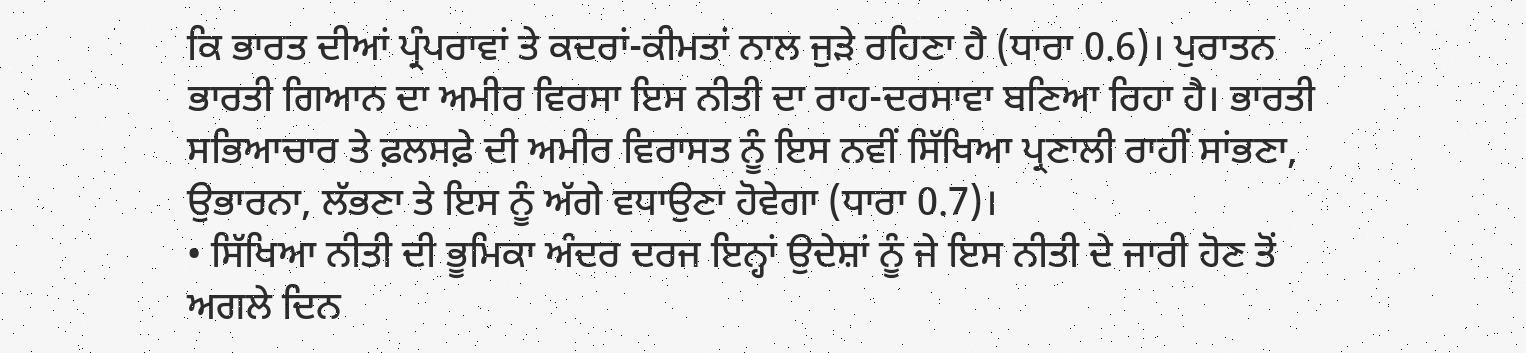ਕਿ ਭਾਰਤ ਦੀਆਂ ਪ੍ਰੰਪਰਾਵਾਂ ਤੇ ਕਦਰਾਂ-ਕੀਮਤਾਂ ਨਾਲ ਜੁੜੇ ਰਹਿਣਾ ਹੈ (ਧਾਰਾ 0.6)। ਪੁਰਾਤਨ ਭਾਰਤੀ ਗਿਆਨ ਦਾ ਅਮੀਰ ਵਿਰਸਾ ਇਸ ਨੀਤੀ ਦਾ ਰਾਹ-ਦਰਸਾਵਾ ਬਣਿਆ ਰਿਹਾ ਹੈ। ਭਾਰਤੀ ਸਭਿਆਚਾਰ ਤੇ ਫ਼ਲਸਫ਼ੇ ਦੀ ਅਮੀਰ ਵਿਰਾਸਤ ਨੂੰ ਇਸ ਨਵੀਂ ਸਿੱਖਿਆ ਪ੍ਰਣਾਲੀ ਰਾਹੀਂ ਸਾਂਭਣਾ, ਉਭਾਰਨਾ, ਲੱਭਣਾ ਤੇ ਇਸ ਨੂੰ ਅੱਗੇ ਵਧਾਉਣਾ ਹੋਵੇਗਾ (ਧਾਰਾ 0.7)।
• ਸਿੱਖਿਆ ਨੀਤੀ ਦੀ ਭੂਮਿਕਾ ਅੰਦਰ ਦਰਜ ਇਨ੍ਹਾਂ ਉਦੇਸ਼ਾਂ ਨੂੰ ਜੇ ਇਸ ਨੀਤੀ ਦੇ ਜਾਰੀ ਹੋਣ ਤੋਂ ਅਗਲੇ ਦਿਨ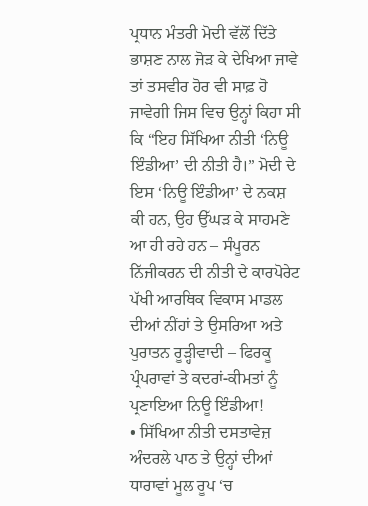ਪ੍ਰਧਾਨ ਮੰਤਰੀ ਮੋਦੀ ਵੱਲੋਂ ਦਿੱਤੇ ਭਾਸ਼ਣ ਨਾਲ ਜੋੜ ਕੇ ਦੇਖਿਆ ਜਾਵੇ ਤਾਂ ਤਸਵੀਰ ਹੋਰ ਵੀ ਸਾਫ਼ ਹੋ ਜਾਵੇਗੀ ਜਿਸ ਵਿਚ ਉਨ੍ਹਾਂ ਕਿਹਾ ਸੀ ਕਿ “ਇਹ ਸਿੱਖਿਆ ਨੀਤੀ ‘ਨਿਊ ਇੰਡੀਆ’ ਦੀ ਨੀਤੀ ਹੈ।” ਮੋਦੀ ਦੇ ਇਸ ‘ਨਿਊ ਇੰਡੀਆ’ ਦੇ ਨਕਸ਼ ਕੀ ਹਨ, ਉਹ ਉੱਘੜ ਕੇ ਸਾਹਮਣੇ ਆ ਹੀ ਰਹੇ ਹਨ – ਸੰਪੂਰਨ ਨਿੱਜੀਕਰਨ ਦੀ ਨੀਤੀ ਦੇ ਕਾਰਪੋਰੇਟ ਪੱਖੀ ਆਰਥਿਕ ਵਿਕਾਸ ਮਾਡਲ ਦੀਆਂ ਨੀਂਹਾਂ ਤੇ ਉਸਰਿਆ ਅਤੇ ਪੁਰਾਤਨ ਰੂੜ੍ਹੀਵਾਦੀ – ਫਿਰਕੂ ਪ੍ਰੰਪਰਾਵਾਂ ਤੇ ਕਦਰਾਂ-ਕੀਮਤਾਂ ਨੂੰ ਪ੍ਰਣਾਇਆ ਨਿਊ ਇੰਡੀਆ!
• ਸਿੱਖਿਆ ਨੀਤੀ ਦਸਤਾਵੇਜ਼ ਅੰਦਰਲੇ ਪਾਠ ਤੇ ਉਨ੍ਹਾਂ ਦੀਆਂ ਧਾਰਾਵਾਂ ਮੂਲ ਰੂਪ ‘ਚ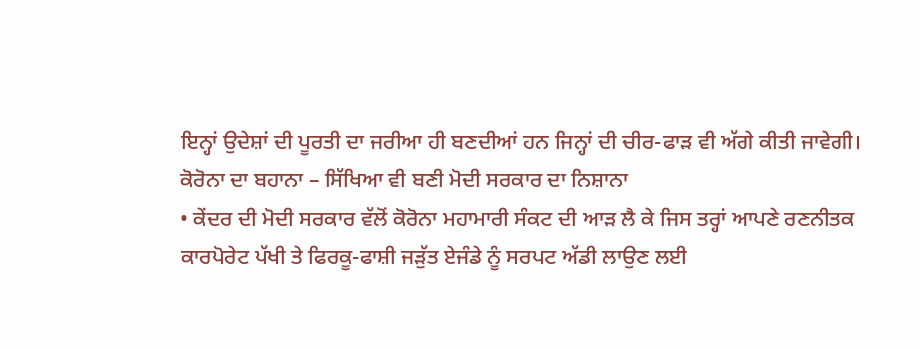ਇਨ੍ਹਾਂ ਉਦੇਸ਼ਾਂ ਦੀ ਪੂਰਤੀ ਦਾ ਜਰੀਆ ਹੀ ਬਣਦੀਆਂ ਹਨ ਜਿਨ੍ਹਾਂ ਦੀ ਚੀਰ-ਫਾੜ ਵੀ ਅੱਗੇ ਕੀਤੀ ਜਾਵੇਗੀ।
ਕੋਰੋਨਾ ਦਾ ਬਹਾਨਾ – ਸਿੱਖਿਆ ਵੀ ਬਣੀ ਮੋਦੀ ਸਰਕਾਰ ਦਾ ਨਿਸ਼ਾਨਾ
• ਕੇਂਦਰ ਦੀ ਮੋਦੀ ਸਰਕਾਰ ਵੱਲੋਂ ਕੋਰੋਨਾ ਮਹਾਮਾਰੀ ਸੰਕਟ ਦੀ ਆੜ ਲੈ ਕੇ ਜਿਸ ਤਰ੍ਹਾਂ ਆਪਣੇ ਰਣਨੀਤਕ ਕਾਰਪੋਰੇਟ ਪੱਖੀ ਤੇ ਫਿਰਕੂ-ਫਾਸ਼ੀ ਜੜੁੱਤ ਏਜੰਡੇ ਨੂੰ ਸਰਪਟ ਅੱਡੀ ਲਾਉਣ ਲਈ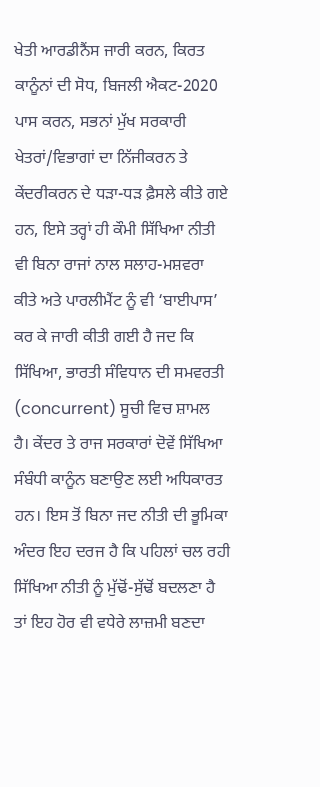ਖੇਤੀ ਆਰਡੀਨੈਂਸ ਜਾਰੀ ਕਰਨ, ਕਿਰਤ ਕਾਨੂੰਨਾਂ ਦੀ ਸੋਧ, ਬਿਜਲੀ ਐਕਟ-2020 ਪਾਸ ਕਰਨ, ਸਭਨਾਂ ਮੁੱਖ ਸਰਕਾਰੀ ਖੇਤਰਾਂ/ਵਿਭਾਗਾਂ ਦਾ ਨਿੱਜੀਕਰਨ ਤੇ ਕੇਂਦਰੀਕਰਨ ਦੇ ਧੜਾ-ਧੜ ਫ਼ੈਸਲੇ ਕੀਤੇ ਗਏ ਹਨ, ਇਸੇ ਤਰ੍ਹਾਂ ਹੀ ਕੌਮੀ ਸਿੱਖਿਆ ਨੀਤੀ ਵੀ ਬਿਨਾ ਰਾਜਾਂ ਨਾਲ ਸਲਾਹ-ਮਸ਼ਵਰਾ ਕੀਤੇ ਅਤੇ ਪਾਰਲੀਮੈਂਟ ਨੂੰ ਵੀ ‘ਬਾਈਪਾਸ’ ਕਰ ਕੇ ਜਾਰੀ ਕੀਤੀ ਗਈ ਹੈ ਜਦ ਕਿ ਸਿੱਖਿਆ, ਭਾਰਤੀ ਸੰਵਿਧਾਨ ਦੀ ਸਮਵਰਤੀ (concurrent) ਸੂਚੀ ਵਿਚ ਸ਼ਾਮਲ ਹੈ। ਕੇਂਦਰ ਤੇ ਰਾਜ ਸਰਕਾਰਾਂ ਦੋਵੇਂ ਸਿੱਖਿਆ ਸੰਬੰਧੀ ਕਾਨੂੰਨ ਬਣਾਉਣ ਲਈ ਅਧਿਕਾਰਤ ਹਨ। ਇਸ ਤੋਂ ਬਿਨਾ ਜਦ ਨੀਤੀ ਦੀ ਭੂਮਿਕਾ ਅੰਦਰ ਇਹ ਦਰਜ ਹੈ ਕਿ ਪਹਿਲਾਂ ਚਲ ਰਹੀ ਸਿੱਖਿਆ ਨੀਤੀ ਨੂੰ ਮੁੱਢੋਂ-ਸੁੱਢੋਂ ਬਦਲਣਾ ਹੈ ਤਾਂ ਇਹ ਹੋਰ ਵੀ ਵਧੇਰੇ ਲਾਜ਼ਮੀ ਬਣਦਾ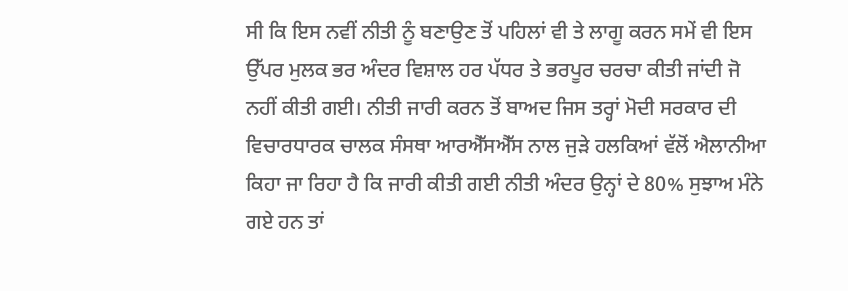ਸੀ ਕਿ ਇਸ ਨਵੀਂ ਨੀਤੀ ਨੂੰ ਬਣਾਉਣ ਤੋਂ ਪਹਿਲਾਂ ਵੀ ਤੇ ਲਾਗੂ ਕਰਨ ਸਮੇਂ ਵੀ ਇਸ ਉੱਪਰ ਮੁਲਕ ਭਰ ਅੰਦਰ ਵਿਸ਼ਾਲ ਹਰ ਪੱਧਰ ਤੇ ਭਰਪੂਰ ਚਰਚਾ ਕੀਤੀ ਜਾਂਦੀ ਜੋ ਨਹੀਂ ਕੀਤੀ ਗਈ। ਨੀਤੀ ਜਾਰੀ ਕਰਨ ਤੋਂ ਬਾਅਦ ਜਿਸ ਤਰ੍ਹਾਂ ਮੋਦੀ ਸਰਕਾਰ ਦੀ ਵਿਚਾਰਧਾਰਕ ਚਾਲਕ ਸੰਸਥਾ ਆਰਐੱਸਐੱਸ ਨਾਲ ਜੁੜੇ ਹਲਕਿਆਂ ਵੱਲੋਂ ਐਲਾਨੀਆ ਕਿਹਾ ਜਾ ਰਿਹਾ ਹੈ ਕਿ ਜਾਰੀ ਕੀਤੀ ਗਈ ਨੀਤੀ ਅੰਦਰ ਉਨ੍ਹਾਂ ਦੇ 80% ਸੁਝਾਅ ਮੰਨੇ ਗਏ ਹਨ ਤਾਂ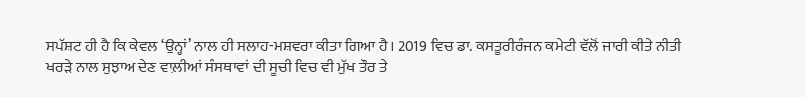ਸਪੱਸ਼ਟ ਹੀ ਹੈ ਕਿ ਕੇਵਲ ‘ਉਨ੍ਹਾਂ’ ਨਾਲ ਹੀ ਸਲਾਹ-ਮਸ਼ਵਰਾ ਕੀਤਾ ਗਿਆ ਹੈ। 2019 ਵਿਚ ਡਾ. ਕਸਤੂਰੀਰੰਜਨ ਕਮੇਟੀ ਵੱਲੋਂ ਜਾਰੀ ਕੀਤੇ ਨੀਤੀ ਖਰੜੇ ਨਾਲ ਸੁਝਾਅ ਦੇਣ ਵਾਲ਼ੀਆਂ ਸੰਸਥਾਵਾਂ ਦੀ ਸੂਚੀ ਵਿਚ ਵੀ ਮੁੱਖ ਤੌਰ ਤੇ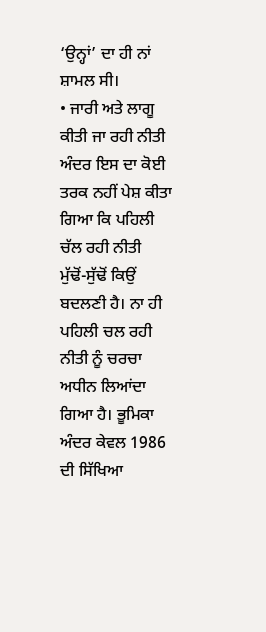‘ਉਨ੍ਹਾਂ’ ਦਾ ਹੀ ਨਾਂ ਸ਼ਾਮਲ ਸੀ।
• ਜਾਰੀ ਅਤੇ ਲਾਗੂ ਕੀਤੀ ਜਾ ਰਹੀ ਨੀਤੀ ਅੰਦਰ ਇਸ ਦਾ ਕੋਈ ਤਰਕ ਨਹੀਂ ਪੇਸ਼ ਕੀਤਾ ਗਿਆ ਕਿ ਪਹਿਲੀ ਚੱਲ ਰਹੀ ਨੀਤੀ ਮੁੱਢੋਂ-ਸੁੱਢੋਂ ਕਿਉਂ ਬਦਲਣੀ ਹੈ। ਨਾ ਹੀ ਪਹਿਲੀ ਚਲ ਰਹੀ ਨੀਤੀ ਨੂੰ ਚਰਚਾ ਅਧੀਨ ਲਿਆਂਦਾ ਗਿਆ ਹੈ। ਭੂਮਿਕਾ ਅੰਦਰ ਕੇਵਲ 1986 ਦੀ ਸਿੱਖਿਆ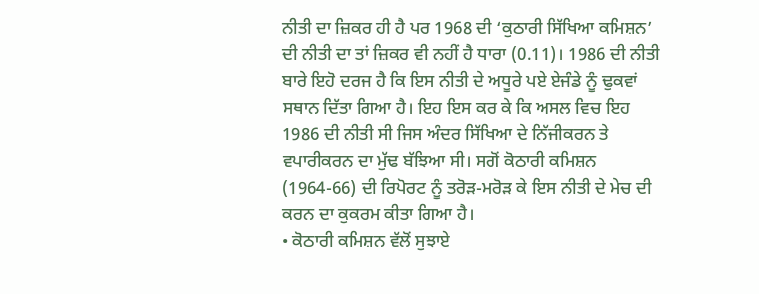ਨੀਤੀ ਦਾ ਜ਼ਿਕਰ ਹੀ ਹੈ ਪਰ 1968 ਦੀ ‘ਕੁਠਾਰੀ ਸਿੱਖਿਆ ਕਮਿਸ਼ਨ’ ਦੀ ਨੀਤੀ ਦਾ ਤਾਂ ਜ਼ਿਕਰ ਵੀ ਨਹੀਂ ਹੈ ਧਾਰਾ (0.11)। 1986 ਦੀ ਨੀਤੀ ਬਾਰੇ ਇਹੋ ਦਰਜ ਹੈ ਕਿ ਇਸ ਨੀਤੀ ਦੇ ਅਧੂਰੇ ਪਏ ਏਜੰਡੇ ਨੂੰ ਢੁਕਵਾਂ ਸਥਾਨ ਦਿੱਤਾ ਗਿਆ ਹੈ। ਇਹ ਇਸ ਕਰ ਕੇ ਕਿ ਅਸਲ ਵਿਚ ਇਹ 1986 ਦੀ ਨੀਤੀ ਸੀ ਜਿਸ ਅੰਦਰ ਸਿੱਖਿਆ ਦੇ ਨਿੱਜੀਕਰਨ ਤੇ ਵਪਾਰੀਕਰਨ ਦਾ ਮੁੱਢ ਬੱਝਿਆ ਸੀ। ਸਗੋਂ ਕੋਠਾਰੀ ਕਮਿਸ਼ਨ (1964-66) ਦੀ ਰਿਪੋਰਟ ਨੂੰ ਤਰੋੜ-ਮਰੋੜ ਕੇ ਇਸ ਨੀਤੀ ਦੇ ਮੇਚ ਦੀ ਕਰਨ ਦਾ ਕੁਕਰਮ ਕੀਤਾ ਗਿਆ ਹੈ।
• ਕੋਠਾਰੀ ਕਮਿਸ਼ਨ ਵੱਲੋਂ ਸੁਝਾਏ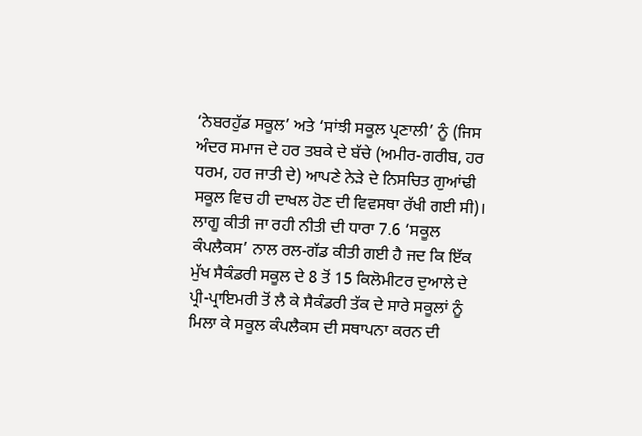‘ਨੇਬਰਹੁੱਡ ਸਕੂਲ’ ਅਤੇ ‘ਸਾਂਝੀ ਸਕੂਲ ਪ੍ਰਣਾਲੀ’ ਨੂੰ (ਜਿਸ ਅੰਦਰ ਸਮਾਜ ਦੇ ਹਰ ਤਬਕੇ ਦੇ ਬੱਚੇ (ਅਮੀਰ-ਗਰੀਬ, ਹਰ ਧਰਮ, ਹਰ ਜਾਤੀ ਦੇ) ਆਪਣੇ ਨੇੜੇ ਦੇ ਨਿਸਚਿਤ ਗੁਆਂਢੀ ਸਕੂਲ ਵਿਚ ਹੀ ਦਾਖਲ ਹੋਣ ਦੀ ਵਿਵਸਥਾ ਰੱਖੀ ਗਈ ਸੀ)। ਲਾਗੂ ਕੀਤੀ ਜਾ ਰਹੀ ਨੀਤੀ ਦੀ ਧਾਰਾ 7.6 ‘ਸਕੂਲ ਕੰਪਲੈਕਸ’ ਨਾਲ ਰਲ-ਗੱਡ ਕੀਤੀ ਗਈ ਹੈ ਜਦ ਕਿ ਇੱਕ ਮੁੱਖ ਸੈਕੰਡਰੀ ਸਕੂਲ ਦੇ 8 ਤੋਂ 15 ਕਿਲੋਮੀਟਰ ਦੁਆਲੇ ਦੇ ਪ੍ਰੀ-ਪ੍ਰਾਇਮਰੀ ਤੋਂ ਲੈ ਕੇ ਸੈਕੰਡਰੀ ਤੱਕ ਦੇ ਸਾਰੇ ਸਕੂਲਾਂ ਨੂੰ ਮਿਲਾ ਕੇ ਸਕੂਲ ਕੰਪਲੈਕਸ ਦੀ ਸਥਾਪਨਾ ਕਰਨ ਦੀ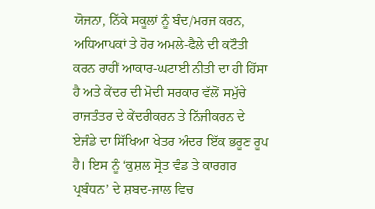ਯੋਜਨਾ, ਨਿੱਕੇ ਸਕੂਲਾਂ ਨੂੰ ਬੰਦ/ਮਰਜ ਕਰਨ, ਅਧਿਆਪਕਾਂ ਤੇ ਹੋਰ ਅਮਲੇ-ਫੈਲੇ ਦੀ ਕਟੌਤੀ ਕਰਨ ਰਾਹੀਂ ਆਕਾਰ-ਘਟਾਈ ਨੀਤੀ ਦਾ ਹੀ ਹਿੱਸਾ ਹੈ ਅਤੇ ਕੇਂਦਰ ਦੀ ਮੋਦੀ ਸਰਕਾਰ ਵੱਲੋਂ ਸਮੁੱਚੇ ਰਾਜਤੰਤਰ ਦੇ ਕੇਂਦਰੀਕਰਨ ਤੇ ਨਿੱਜੀਕਰਨ ਦੇ ਏਜੰਡੇ ਦਾ ਸਿੱਖਿਆ ਖੇਤਰ ਅੰਦਰ ਇੱਕ ਭਰੂਣ ਰੂਪ ਹੈ। ਇਸ ਨੂੰ ‘ਕੁਸ਼ਲ ਸ੍ਰੋਤ ਵੰਡ ਤੇ ਕਾਰਗਰ ਪ੍ਰਬੰਧਨ’ ਦੇ ਸ਼ਬਦ-ਜਾਲ ਵਿਚ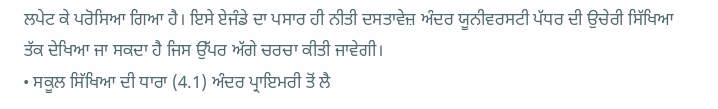ਲਪੇਟ ਕੇ ਪਰੋਸਿਆ ਗਿਆ ਹੈ। ਇਸੇ ਏਜੰਡੇ ਦਾ ਪਸਾਰ ਹੀ ਨੀਤੀ ਦਸਤਾਵੇਜ਼ ਅੰਦਰ ਯੂਨੀਵਰਸਟੀ ਪੱਧਰ ਦੀ ਉਚੇਰੀ ਸਿੱਖਿਆ ਤੱਕ ਦੇਖਿਆ ਜਾ ਸਕਦਾ ਹੈ ਜਿਸ ਉੱਪਰ ਅੱਗੇ ਚਰਚਾ ਕੀਤੀ ਜਾਵੇਗੀ।
• ਸਕੂਲ ਸਿੱਖਿਆ ਦੀ ਧਾਰਾ (4.1) ਅੰਦਰ ਪ੍ਰਾਇਮਰੀ ਤੋਂ ਲੈ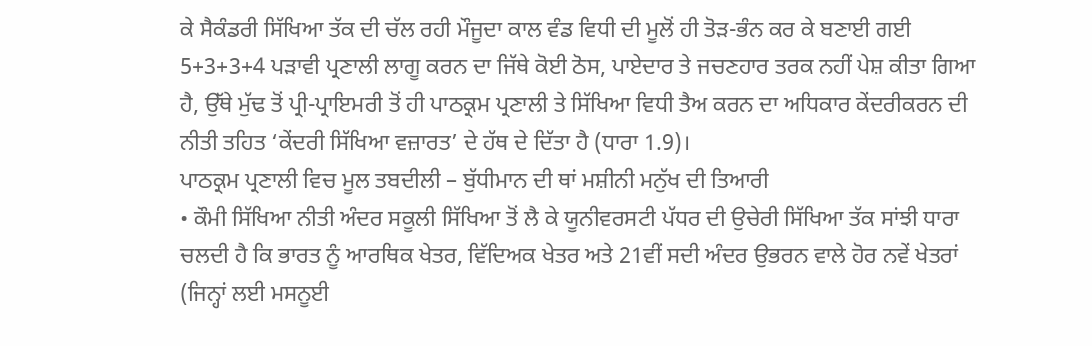ਕੇ ਸੈਕੰਡਰੀ ਸਿੱਖਿਆ ਤੱਕ ਦੀ ਚੱਲ ਰਹੀ ਮੌਜੂਦਾ ਕਾਲ ਵੰਡ ਵਿਧੀ ਦੀ ਮੂਲੋਂ ਹੀ ਤੋੜ-ਭੰਨ ਕਰ ਕੇ ਬਣਾਈ ਗਈ 5+3+3+4 ਪੜਾਵੀ ਪ੍ਰਣਾਲੀ ਲਾਗੂ ਕਰਨ ਦਾ ਜਿੱਥੇ ਕੋਈ ਠੋਸ, ਪਾਏਦਾਰ ਤੇ ਜਚਣਹਾਰ ਤਰਕ ਨਹੀਂ ਪੇਸ਼ ਕੀਤਾ ਗਿਆ ਹੈ, ਉੱਥੇ ਮੁੱਢ ਤੋਂ ਪ੍ਰੀ-ਪ੍ਰਾਇਮਰੀ ਤੋਂ ਹੀ ਪਾਠਕ੍ਰਮ ਪ੍ਰਣਾਲੀ ਤੇ ਸਿੱਖਿਆ ਵਿਧੀ ਤੈਅ ਕਰਨ ਦਾ ਅਧਿਕਾਰ ਕੇਂਦਰੀਕਰਨ ਦੀ ਨੀਤੀ ਤਹਿਤ ‘ਕੇਂਦਰੀ ਸਿੱਖਿਆ ਵਜ਼ਾਰਤ’ ਦੇ ਹੱਥ ਦੇ ਦਿੱਤਾ ਹੈ (ਧਾਰਾ 1.9)।
ਪਾਠਕ੍ਰਮ ਪ੍ਰਣਾਲੀ ਵਿਚ ਮੂਲ ਤਬਦੀਲੀ – ਬੁੱਧੀਮਾਨ ਦੀ ਥਾਂ ਮਸ਼ੀਨੀ ਮਨੁੱਖ ਦੀ ਤਿਆਰੀ
• ਕੌਮੀ ਸਿੱਖਿਆ ਨੀਤੀ ਅੰਦਰ ਸਕੂਲੀ ਸਿੱਖਿਆ ਤੋਂ ਲੈ ਕੇ ਯੂਨੀਵਰਸਟੀ ਪੱਧਰ ਦੀ ਉਚੇਰੀ ਸਿੱਖਿਆ ਤੱਕ ਸਾਂਝੀ ਧਾਰਾ ਚਲਦੀ ਹੈ ਕਿ ਭਾਰਤ ਨੂੰ ਆਰਥਿਕ ਖੇਤਰ, ਵਿੱਦਿਅਕ ਖੇਤਰ ਅਤੇ 21ਵੀਂ ਸਦੀ ਅੰਦਰ ਉਭਰਨ ਵਾਲੇ ਹੋਰ ਨਵੇਂ ਖੇਤਰਾਂ (ਜਿਨ੍ਹਾਂ ਲਈ ਮਸਨੂਈ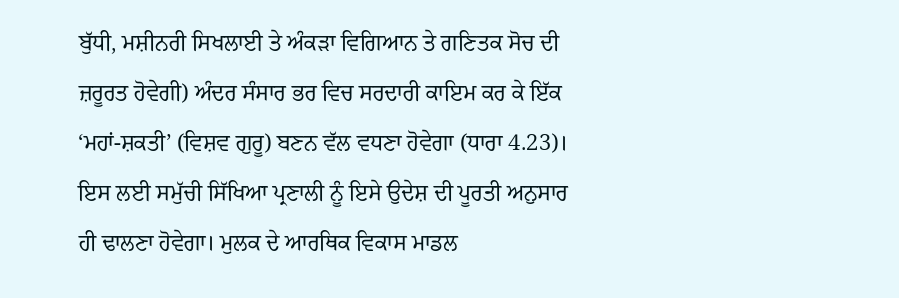ਬੁੱਧੀ, ਮਸ਼ੀਨਰੀ ਸਿਖਲਾਈ ਤੇ ਅੰਕੜਾ ਵਿਗਿਆਨ ਤੇ ਗਣਿਤਕ ਸੋਚ ਦੀ ਜ਼ਰੂਰਤ ਹੋਵੇਗੀ) ਅੰਦਰ ਸੰਸਾਰ ਭਰ ਵਿਚ ਸਰਦਾਰੀ ਕਾਇਮ ਕਰ ਕੇ ਇੱਕ ‘ਮਹਾਂ-ਸ਼ਕਤੀ’ (ਵਿਸ਼ਵ ਗੁਰੂ) ਬਣਨ ਵੱਲ ਵਧਣਾ ਹੋਵੇਗਾ (ਧਾਰਾ 4.23)।
ਇਸ ਲਈ ਸਮੁੱਚੀ ਸਿੱਖਿਆ ਪ੍ਰਣਾਲੀ ਨੂੰ ਇਸੇ ਉਦੇਸ਼ ਦੀ ਪੂਰਤੀ ਅਨੁਸਾਰ ਹੀ ਢਾਲਣਾ ਹੋਵੇਗਾ। ਮੁਲਕ ਦੇ ਆਰਥਿਕ ਵਿਕਾਸ ਮਾਡਲ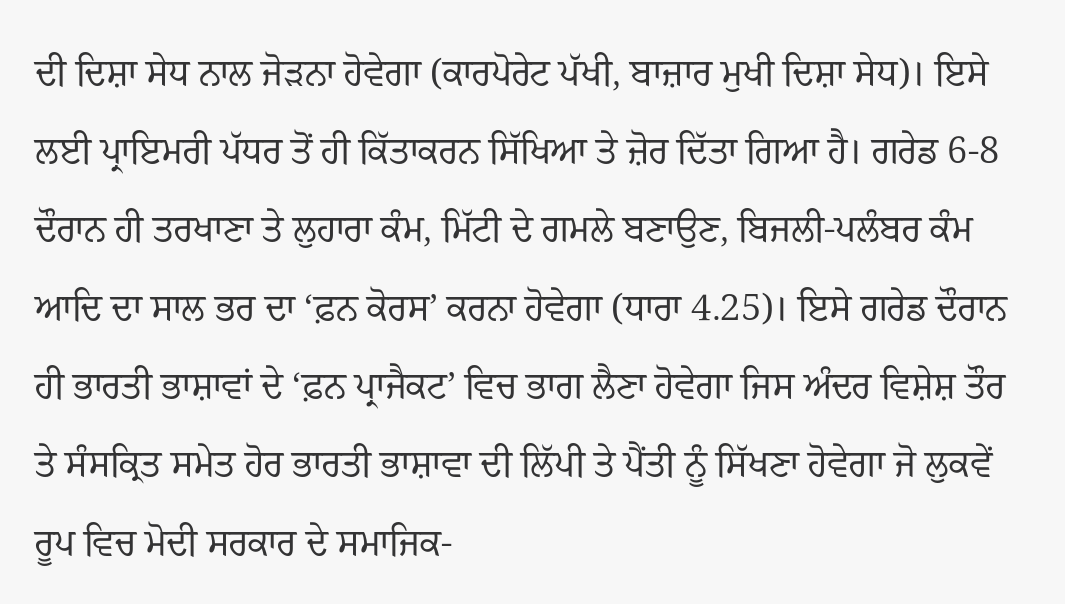ਦੀ ਦਿਸ਼ਾ ਸੇਧ ਨਾਲ ਜੋੜਨਾ ਹੋਵੇਗਾ (ਕਾਰਪੋਰੇਟ ਪੱਖੀ, ਬਾਜ਼ਾਰ ਮੁਖੀ ਦਿਸ਼ਾ ਸੇਧ)। ਇਸੇ ਲਈ ਪ੍ਰਾਇਮਰੀ ਪੱਧਰ ਤੋਂ ਹੀ ਕਿੱਤਾਕਰਨ ਸਿੱਖਿਆ ਤੇ ਜ਼ੋਰ ਦਿੱਤਾ ਗਿਆ ਹੈ। ਗਰੇਡ 6-8 ਦੌਰਾਨ ਹੀ ਤਰਖਾਣਾ ਤੇ ਲੁਹਾਰਾ ਕੰਮ, ਮਿੱਟੀ ਦੇ ਗਮਲੇ ਬਣਾਉਣ, ਬਿਜਲੀ-ਪਲੰਬਰ ਕੰਮ ਆਦਿ ਦਾ ਸਾਲ ਭਰ ਦਾ ‘ਫ਼ਨ ਕੋਰਸ’ ਕਰਨਾ ਹੋਵੇਗਾ (ਧਾਰਾ 4.25)। ਇਸੇ ਗਰੇਡ ਦੌਰਾਨ ਹੀ ਭਾਰਤੀ ਭਾਸ਼ਾਵਾਂ ਦੇ ‘ਫ਼ਨ ਪ੍ਰਾਜੈਕਟ’ ਵਿਚ ਭਾਗ ਲੈਣਾ ਹੋਵੇਗਾ ਜਿਸ ਅੰਦਰ ਵਿਸ਼ੇਸ਼ ਤੌਰ ਤੇ ਸੰਸਕ੍ਰਿਤ ਸਮੇਤ ਹੋਰ ਭਾਰਤੀ ਭਾਸ਼ਾਵਾ ਦੀ ਲਿੱਪੀ ਤੇ ਪੈਂਤੀ ਨੂੰ ਸਿੱਖਣਾ ਹੋਵੇਗਾ ਜੋ ਲੁਕਵੇਂ ਰੂਪ ਵਿਚ ਮੋਦੀ ਸਰਕਾਰ ਦੇ ਸਮਾਜਿਕ-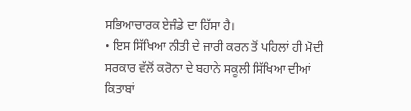ਸਭਿਆਚਾਰਕ ਏਜੰਡੇ ਦਾ ਹਿੱਸਾ ਹੈ।
• ਇਸ ਸਿੱਖਿਆ ਨੀਤੀ ਦੇ ਜਾਰੀ ਕਰਨ ਤੋਂ ਪਹਿਲਾਂ ਹੀ ਮੋਦੀ ਸਰਕਾਰ ਵੱਲੋਂ ਕਰੋਨਾ ਦੇ ਬਹਾਨੇ ਸਕੂਲੀ ਸਿੱਖਿਆ ਦੀਆਂ ਕਿਤਾਬਾਂ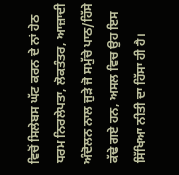ਵਿਚੋਂ ਸਿਲੇਬਸ ਘੱਟ ਕਰਨ ਦੇ ਨਾਂ ਹੇਠ ਧਰਮ ਨਿਰਲੇਪਤਾ, ਲੋਕਤੰਤਰ, ਆਜ਼ਾਦੀ ਅੰਦੋਲਨ ਨਾਲ ਜੁੜੇ ਜੋ ਸਮੁੱਚੇ ਪਾਠ/ਹਿੱਸੇ ਕੱਢੇ ਗਏ ਹਨ, ਅਸਲ ਵਿਚ ਉਹ ਇਸ ਸਿੱਖਿਆ ਨੀਤੀ ਦਾ ਹਿੱਸਾ ਹੀ ਹੈ।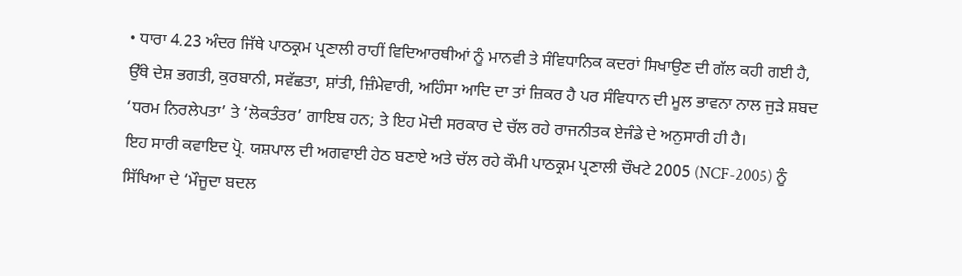• ਧਾਰਾ 4.23 ਅੰਦਰ ਜਿੱਥੇ ਪਾਠਕ੍ਰਮ ਪ੍ਰਣਾਲੀ ਰਾਹੀਂ ਵਿਦਿਆਰਥੀਆਂ ਨੂੰ ਮਾਨਵੀ ਤੇ ਸੰਵਿਧਾਨਿਕ ਕਦਰਾਂ ਸਿਖਾਉਣ ਦੀ ਗੱਲ ਕਹੀ ਗਈ ਹੈ, ਉੱਥੇ ਦੇਸ਼ ਭਗਤੀ, ਕੁਰਬਾਨੀ, ਸਵੱਛਤਾ, ਸ਼ਾਂਤੀ, ਜ਼ਿੰਮੇਵਾਰੀ, ਅਹਿੰਸਾ ਆਦਿ ਦਾ ਤਾਂ ਜ਼ਿਕਰ ਹੈ ਪਰ ਸੰਵਿਧਾਨ ਦੀ ਮੂਲ ਭਾਵਨਾ ਨਾਲ ਜੁੜੇ ਸ਼ਬਦ ‘ਧਰਮ ਨਿਰਲੇਪਤਾ’ ਤੇ ‘ਲੋਕਤੰਤਰ’ ਗਾਇਬ ਹਨ; ਤੇ ਇਹ ਮੋਦੀ ਸਰਕਾਰ ਦੇ ਚੱਲ ਰਹੇ ਰਾਜਨੀਤਕ ਏਜੰਡੇ ਦੇ ਅਨੁਸਾਰੀ ਹੀ ਹੈ।
ਇਹ ਸਾਰੀ ਕਵਾਇਦ ਪ੍ਰੋ. ਯਸ਼ਪਾਲ ਦੀ ਅਗਵਾਈ ਹੇਠ ਬਣਾਏ ਅਤੇ ਚੱਲ ਰਹੇ ਕੌਮੀ ਪਾਠਕ੍ਰਮ ਪ੍ਰਣਾਲੀ ਚੌਖਟੇ 2005 (NCF-2005) ਨੂੰ ਸਿੱਖਿਆ ਦੇ ‘ਮੌਜੂਦਾ ਬਦਲ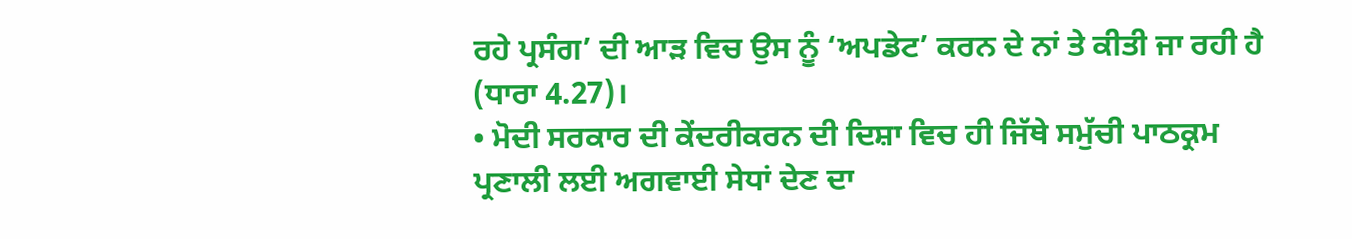ਰਹੇ ਪ੍ਰਸੰਗ’ ਦੀ ਆੜ ਵਿਚ ਉਸ ਨੂੰ ‘ਅਪਡੇਟ’ ਕਰਨ ਦੇ ਨਾਂ ਤੇ ਕੀਤੀ ਜਾ ਰਹੀ ਹੈ (ਧਾਰਾ 4.27)।
• ਮੋਦੀ ਸਰਕਾਰ ਦੀ ਕੇਂਦਰੀਕਰਨ ਦੀ ਦਿਸ਼ਾ ਵਿਚ ਹੀ ਜਿੱਥੇ ਸਮੁੱਚੀ ਪਾਠਕ੍ਰਮ ਪ੍ਰਣਾਲੀ ਲਈ ਅਗਵਾਈ ਸੇਧਾਂ ਦੇਣ ਦਾ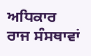ਅਧਿਕਾਰ ਰਾਜ ਸੰਸਥਾਵਾਂ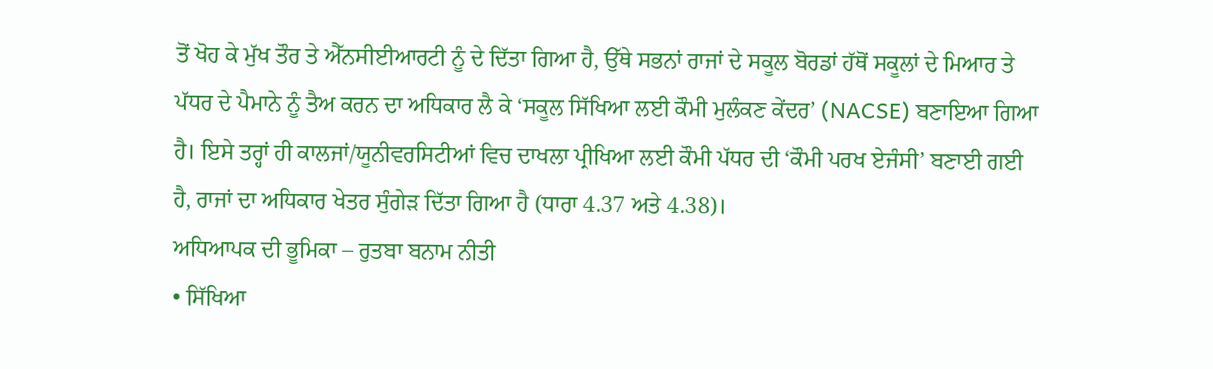ਤੋਂ ਖੋਹ ਕੇ ਮੁੱਖ ਤੌਰ ਤੇ ਐੱਨਸੀਈਆਰਟੀ ਨੂੰ ਦੇ ਦਿੱਤਾ ਗਿਆ ਹੈ, ਉੱਥੇ ਸਭਨਾਂ ਰਾਜਾਂ ਦੇ ਸਕੂਲ ਬੋਰਡਾਂ ਹੱਥੋਂ ਸਕੂਲਾਂ ਦੇ ਮਿਆਰ ਤੇ ਪੱਧਰ ਦੇ ਪੈਮਾਨੇ ਨੂੰ ਤੈਅ ਕਰਨ ਦਾ ਅਧਿਕਾਰ ਲੈ ਕੇ ‘ਸਕੂਲ ਸਿੱਖਿਆ ਲਈ ਕੌਮੀ ਮੁਲੰਕਣ ਕੇਂਦਰ’ (NACSE) ਬਣਾਇਆ ਗਿਆ ਹੈ। ਇਸੇ ਤਰ੍ਹਾਂ ਹੀ ਕਾਲਜਾਂ/ਯੂਨੀਵਰਸਿਟੀਆਂ ਵਿਚ ਦਾਖਲਾ ਪ੍ਰੀਖਿਆ ਲਈ ਕੌਮੀ ਪੱਧਰ ਦੀ ‘ਕੌਮੀ ਪਰਖ ਏਜੰਸੀ’ ਬਣਾਈ ਗਈ ਹੈ, ਰਾਜਾਂ ਦਾ ਅਧਿਕਾਰ ਖੇਤਰ ਸੁੰਗੇੜ ਦਿੱਤਾ ਗਿਆ ਹੈ (ਧਾਰਾ 4.37 ਅਤੇ 4.38)।
ਅਧਿਆਪਕ ਦੀ ਭੂਮਿਕਾ – ਰੁਤਬਾ ਬਨਾਮ ਨੀਤੀ
• ਸਿੱਖਿਆ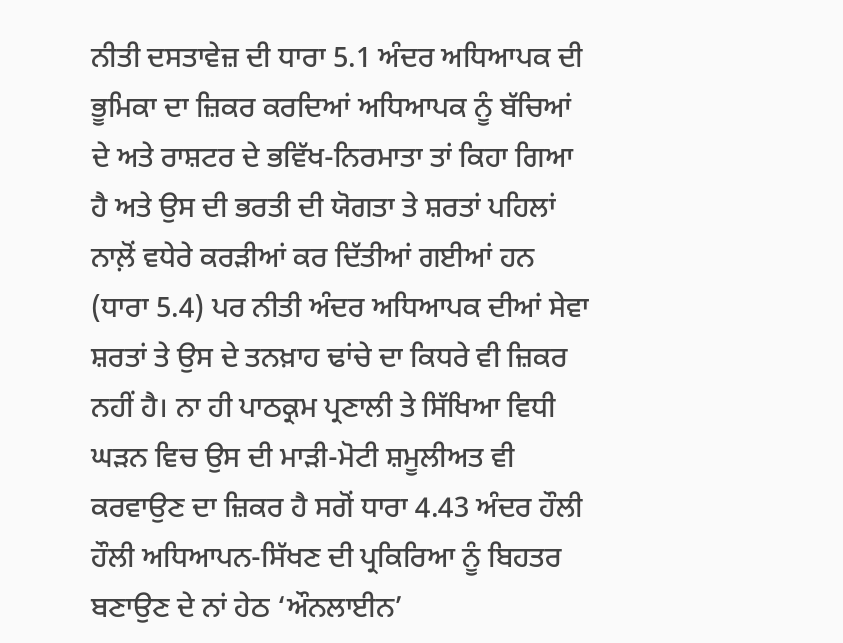ਨੀਤੀ ਦਸਤਾਵੇਜ਼ ਦੀ ਧਾਰਾ 5.1 ਅੰਦਰ ਅਧਿਆਪਕ ਦੀ ਭੂਮਿਕਾ ਦਾ ਜ਼ਿਕਰ ਕਰਦਿਆਂ ਅਧਿਆਪਕ ਨੂੰ ਬੱਚਿਆਂ ਦੇ ਅਤੇ ਰਾਸ਼ਟਰ ਦੇ ਭਵਿੱਖ-ਨਿਰਮਾਤਾ ਤਾਂ ਕਿਹਾ ਗਿਆ ਹੈ ਅਤੇ ਉਸ ਦੀ ਭਰਤੀ ਦੀ ਯੋਗਤਾ ਤੇ ਸ਼ਰਤਾਂ ਪਹਿਲਾਂ ਨਾਲ਼ੋਂ ਵਧੇਰੇ ਕਰੜੀਆਂ ਕਰ ਦਿੱਤੀਆਂ ਗਈਆਂ ਹਨ (ਧਾਰਾ 5.4) ਪਰ ਨੀਤੀ ਅੰਦਰ ਅਧਿਆਪਕ ਦੀਆਂ ਸੇਵਾ ਸ਼ਰਤਾਂ ਤੇ ਉਸ ਦੇ ਤਨਖ਼ਾਹ ਢਾਂਚੇ ਦਾ ਕਿਧਰੇ ਵੀ ਜ਼ਿਕਰ ਨਹੀਂ ਹੈ। ਨਾ ਹੀ ਪਾਠਕ੍ਰਮ ਪ੍ਰਣਾਲੀ ਤੇ ਸਿੱਖਿਆ ਵਿਧੀ ਘੜਨ ਵਿਚ ਉਸ ਦੀ ਮਾੜੀ-ਮੋਟੀ ਸ਼ਮੂਲੀਅਤ ਵੀ ਕਰਵਾਉਣ ਦਾ ਜ਼ਿਕਰ ਹੈ ਸਗੋਂ ਧਾਰਾ 4.43 ਅੰਦਰ ਹੌਲੀ ਹੌਲੀ ਅਧਿਆਪਨ-ਸਿੱਖਣ ਦੀ ਪ੍ਰਕਿਰਿਆ ਨੂੰ ਬਿਹਤਰ ਬਣਾਉਣ ਦੇ ਨਾਂ ਹੇਠ ‘ਔਨਲਾਈਨ’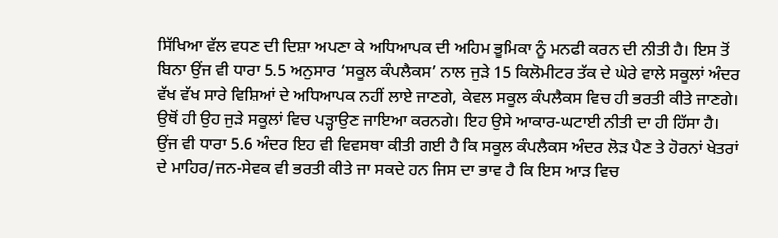ਸਿੱਖਿਆ ਵੱਲ ਵਧਣ ਦੀ ਦਿਸ਼ਾ ਅਪਣਾ ਕੇ ਅਧਿਆਪਕ ਦੀ ਅਹਿਮ ਭੂਮਿਕਾ ਨੂੰ ਮਨਫੀ ਕਰਨ ਦੀ ਨੀਤੀ ਹੈ। ਇਸ ਤੋਂ ਬਿਨਾ ਉਂਜ ਵੀ ਧਾਰਾ 5.5 ਅਨੁਸਾਰ ‘ਸਕੂਲ ਕੰਪਲੈਕਸ’ ਨਾਲ ਜੁੜੇ 15 ਕਿਲੋਮੀਟਰ ਤੱਕ ਦੇ ਘੇਰੇ ਵਾਲੇ ਸਕੂਲਾਂ ਅੰਦਰ ਵੱਖ ਵੱਖ ਸਾਰੇ ਵਿਸ਼ਿਆਂ ਦੇ ਅਧਿਆਪਕ ਨਹੀਂ ਲਾਏ ਜਾਣਗੇ, ਕੇਵਲ ਸਕੂਲ ਕੰਪਲੈਕਸ ਵਿਚ ਹੀ ਭਰਤੀ ਕੀਤੇ ਜਾਣਗੇ। ਉਥੋਂ ਹੀ ਉਹ ਜੁੜੇ ਸਕੂਲਾਂ ਵਿਚ ਪੜ੍ਹਾਉਣ ਜਾਇਆ ਕਰਨਗੇ। ਇਹ ਉਸੇ ਆਕਾਰ-ਘਟਾਈ ਨੀਤੀ ਦਾ ਹੀ ਹਿੱਸਾ ਹੈ। ਉਂਜ ਵੀ ਧਾਰਾ 5.6 ਅੰਦਰ ਇਹ ਵੀ ਵਿਵਸਥਾ ਕੀਤੀ ਗਈ ਹੈ ਕਿ ਸਕੂਲ ਕੰਪਲੈਕਸ ਅੰਦਰ ਲੋੜ ਪੈਣ ਤੇ ਹੋਰਨਾਂ ਖੇਤਰਾਂ ਦੇ ਮਾਹਿਰ/ਜਨ-ਸੇਵਕ ਵੀ ਭਰਤੀ ਕੀਤੇ ਜਾ ਸਕਦੇ ਹਨ ਜਿਸ ਦਾ ਭਾਵ ਹੈ ਕਿ ਇਸ ਆੜ ਵਿਚ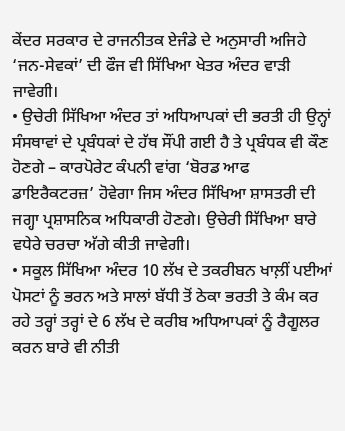ਕੇਂਦਰ ਸਰਕਾਰ ਦੇ ਰਾਜਨੀਤਕ ਏਜੰਡੇ ਦੇ ਅਨੁਸਾਰੀ ਅਜਿਹੇ ‘ਜਨ-ਸੇਵਕਾਂ’ ਦੀ ਫੌਜ ਵੀ ਸਿੱਖਿਆ ਖੇਤਰ ਅੰਦਰ ਵਾੜੀ ਜਾਵੇਗੀ।
• ਉਚੇਰੀ ਸਿੱਖਿਆ ਅੰਦਰ ਤਾਂ ਅਧਿਆਪਕਾਂ ਦੀ ਭਰਤੀ ਹੀ ਉਨ੍ਹਾਂ ਸੰਸਥਾਵਾਂ ਦੇ ਪ੍ਰਬੰਧਕਾਂ ਦੇ ਹੱਥ ਸੌਂਪੀ ਗਈ ਹੈ ਤੇ ਪ੍ਰਬੰਧਕ ਵੀ ਕੌਣ ਹੋਣਗੇ – ਕਾਰਪੋਰੇਟ ਕੰਪਨੀ ਵਾਂਗ ‘ਬੋਰਡ ਆਫ ਡਾਇਰੈਕਟਰਜ਼’ ਹੋਵੇਗਾ ਜਿਸ ਅੰਦਰ ਸਿੱਖਿਆ ਸ਼ਾਸਤਰੀ ਦੀ ਜਗ੍ਹਾ ਪ੍ਰਸ਼ਾਸਨਿਕ ਅਧਿਕਾਰੀ ਹੋਣਗੇ। ਉਚੇਰੀ ਸਿੱਖਿਆ ਬਾਰੇ ਵਧੇਰੇ ਚਰਚਾ ਅੱਗੇ ਕੀਤੀ ਜਾਵੇਗੀ।
• ਸਕੂਲ ਸਿੱਖਿਆ ਅੰਦਰ 10 ਲੱਖ ਦੇ ਤਕਰੀਬਨ ਖਾਲ਼ੀਂ ਪਈਆਂ ਪੋਸਟਾਂ ਨੂੰ ਭਰਨ ਅਤੇ ਸਾਲਾਂ ਬੱਧੀ ਤੋਂ ਠੇਕਾ ਭਰਤੀ ਤੇ ਕੰਮ ਕਰ ਰਹੇ ਤਰ੍ਹਾਂ ਤਰ੍ਹਾਂ ਦੇ 6 ਲੱਖ ਦੇ ਕਰੀਬ ਅਧਿਆਪਕਾਂ ਨੂੰ ਰੈਗੂਲਰ ਕਰਨ ਬਾਰੇ ਵੀ ਨੀਤੀ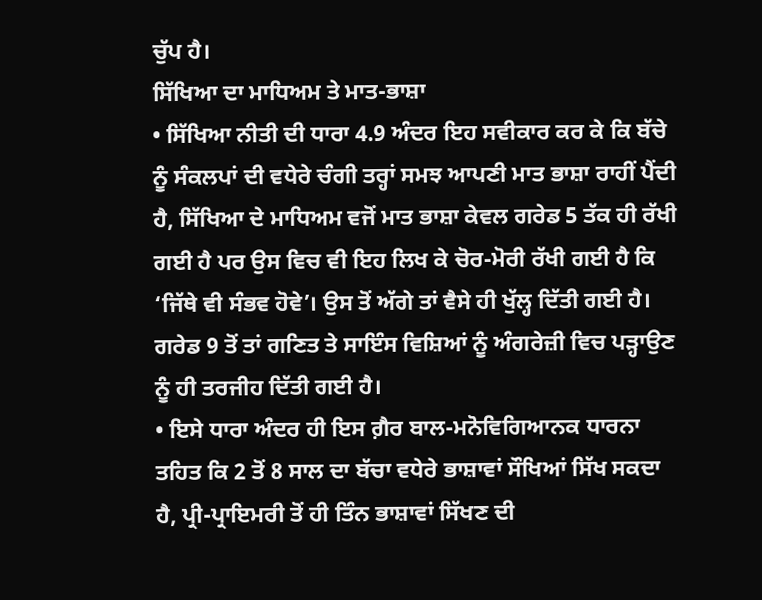ਚੁੱਪ ਹੈ।
ਸਿੱਖਿਆ ਦਾ ਮਾਧਿਅਮ ਤੇ ਮਾਤ-ਭਾਸ਼ਾ
• ਸਿੱਖਿਆ ਨੀਤੀ ਦੀ ਧਾਰਾ 4.9 ਅੰਦਰ ਇਹ ਸਵੀਕਾਰ ਕਰ ਕੇ ਕਿ ਬੱਚੇ ਨੂੰ ਸੰਕਲਪਾਂ ਦੀ ਵਧੇਰੇ ਚੰਗੀ ਤਰ੍ਹਾਂ ਸਮਝ ਆਪਣੀ ਮਾਤ ਭਾਸ਼ਾ ਰਾਹੀਂ ਪੈਂਦੀ ਹੈ, ਸਿੱਖਿਆ ਦੇ ਮਾਧਿਅਮ ਵਜੋਂ ਮਾਤ ਭਾਸ਼ਾ ਕੇਵਲ ਗਰੇਡ 5 ਤੱਕ ਹੀ ਰੱਖੀ ਗਈ ਹੈ ਪਰ ਉਸ ਵਿਚ ਵੀ ਇਹ ਲਿਖ ਕੇ ਚੋਰ-ਮੋਰੀ ਰੱਖੀ ਗਈ ਹੈ ਕਿ ‘ਜਿੱਥੇ ਵੀ ਸੰਭਵ ਹੋਵੇ’। ਉਸ ਤੋਂ ਅੱਗੇ ਤਾਂ ਵੈਸੇ ਹੀ ਖੁੱਲ੍ਹ ਦਿੱਤੀ ਗਈ ਹੈ। ਗਰੇਡ 9 ਤੋਂ ਤਾਂ ਗਣਿਤ ਤੇ ਸਾਇੰਸ ਵਿਸ਼ਿਆਂ ਨੂੰ ਅੰਗਰੇਜ਼ੀ ਵਿਚ ਪੜ੍ਹਾਉਣ ਨੂੰ ਹੀ ਤਰਜੀਹ ਦਿੱਤੀ ਗਈ ਹੈ।
• ਇਸੇ ਧਾਰਾ ਅੰਦਰ ਹੀ ਇਸ ਗ਼ੈਰ ਬਾਲ-ਮਨੋਵਿਗਿਆਨਕ ਧਾਰਨਾ ਤਹਿਤ ਕਿ 2 ਤੋਂ 8 ਸਾਲ ਦਾ ਬੱਚਾ ਵਧੇਰੇ ਭਾਸ਼ਾਵਾਂ ਸੌਖਿਆਂ ਸਿੱਖ ਸਕਦਾ ਹੈ, ਪ੍ਰੀ-ਪ੍ਰਾਇਮਰੀ ਤੋਂ ਹੀ ਤਿੰਨ ਭਾਸ਼ਾਵਾਂ ਸਿੱਖਣ ਦੀ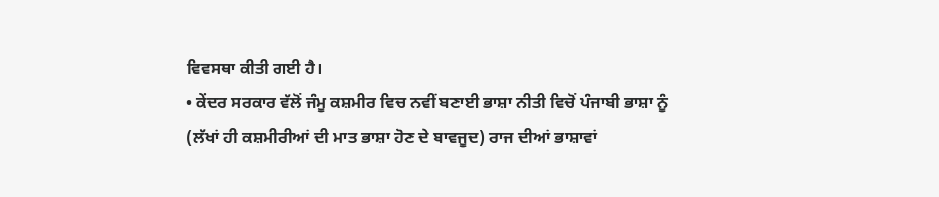ਵਿਵਸਥਾ ਕੀਤੀ ਗਈ ਹੈ।
• ਕੇਂਦਰ ਸਰਕਾਰ ਵੱਲੋਂ ਜੰਮੂ ਕਸ਼ਮੀਰ ਵਿਚ ਨਵੀਂ ਬਣਾਈ ਭਾਸ਼ਾ ਨੀਤੀ ਵਿਚੋਂ ਪੰਜਾਬੀ ਭਾਸ਼ਾ ਨੂੰ (ਲੱਖਾਂ ਹੀ ਕਸ਼ਮੀਰੀਆਂ ਦੀ ਮਾਤ ਭਾਸ਼ਾ ਹੋਣ ਦੇ ਬਾਵਜੂਦ) ਰਾਜ ਦੀਆਂ ਭਾਸ਼ਾਵਾਂ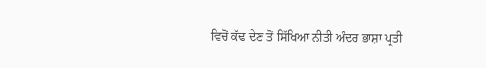ਵਿਚੋਂ ਕੱਢ ਦੇਣ ਤੋਂ ਸਿੱਖਿਆ ਨੀਤੀ ਅੰਦਰ ਭਾਸ਼ਾ ਪ੍ਰਤੀ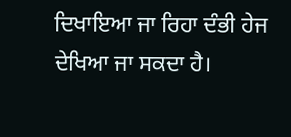ਦਿਖਾਇਆ ਜਾ ਰਿਹਾ ਦੰਭੀ ਹੇਜ ਦੇਖਿਆ ਜਾ ਸਕਦਾ ਹੈ।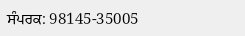ਸੰਪਰਕ: 98145-35005